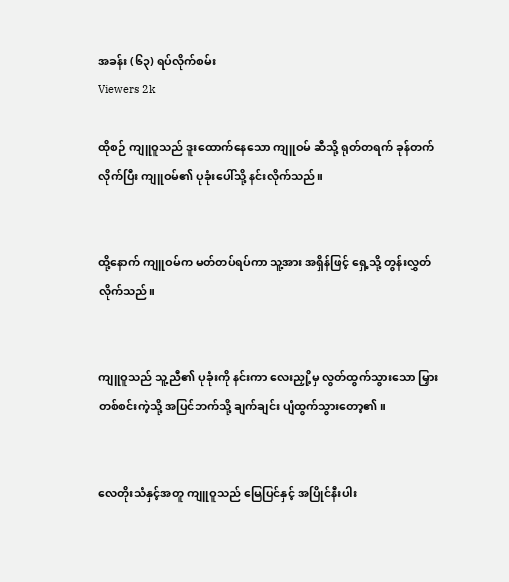အခန်း (၆၃) ရပ်လိုက်စမ်း
Viewers 2k

ထိုစဉ် ကျူဝူသည် ဒူးထောက်နေသော ကျူဝမ် ဆီသို့ ရုတ်တရက် ခုန်တက်လိုက်ပြီး ကျူဝမ်၏ ပုခုံးပေါ်သို့ နင်းလိုက်သည်။


ထို့နောက် ကျူဝမ်က မတ်တပ်ရပ်ကာ သူ့အား အရှိန်ဖြင့် ရှေ့သို့ တွန်းလွှတ်လိုက်သည်။


ကျူဝူသည် သူ့ညီ၏ ပုခုံးကို နင်းကာ လေးညှို့မှ လွတ်ထွက်သွားသော မြှားတစ်စင်းကဲ့သို့ အပြင်ဘက်သို့ ချက်ချင်း ပျံထွက်သွားတော့၏။


လေတိုးသံနှင့်အတူ ကျူဝူသည် မြေပြင်နှင့် အပြိုင်နီးပါး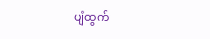ပျံထွက်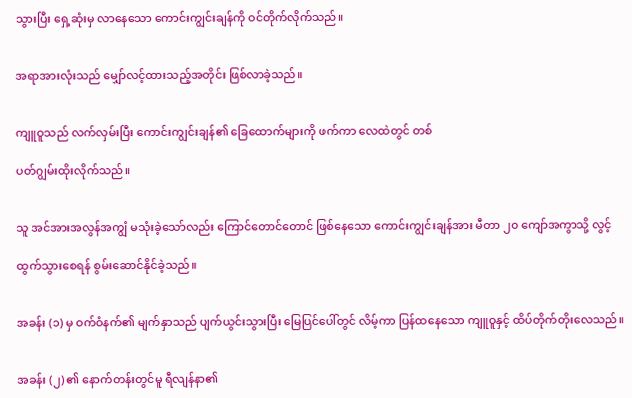သွားပြီး ရှေ့ဆုံးမှ လာနေသော ကောင်းကျွင်းချန်ကို ဝင်တိုက်လိုက်သည်။


အရာအားလုံးသည် မျှော်လင့်ထားသည့်အတိုင်း ဖြစ်လာခဲ့သည်။


ကျူဝူသည် လက်လှမ်းပြီး ကောင်းကျွင်းချန်၏ ခြေထောက်များကို ဖက်ကာ လေထဲတွင် တစ်

ပတ်ဂျွမ်းထိုးလိုက်သည်။


သူ အင်အားအလွန်အကျွံ မသုံးခဲ့သော်လည်း ကြောင်တောင်တောင် ဖြစ်နေသော ကောင်းကျွင်းချန်အား မီတာ ၂၀ ကျော်အကွာသို့ လွင့်

ထွက်သွားစေရန် စွမ်းဆောင်နိုင်ခဲ့သည်။


အခန်း (၁) မှ ဝက်ဝံနက်၏ မျက်နှာသည် ပျက်ယွင်းသွားပြီး မြေပြင်ပေါ်တွင် လိမ့်ကာ ပြန်ထနေသော ကျူဝူနှင့် ထိပ်တိုက်တိုးလေသည်။


အခန်း (၂) ၏ နောက်တန်းတွင်မူ ရီလျန်နာ၏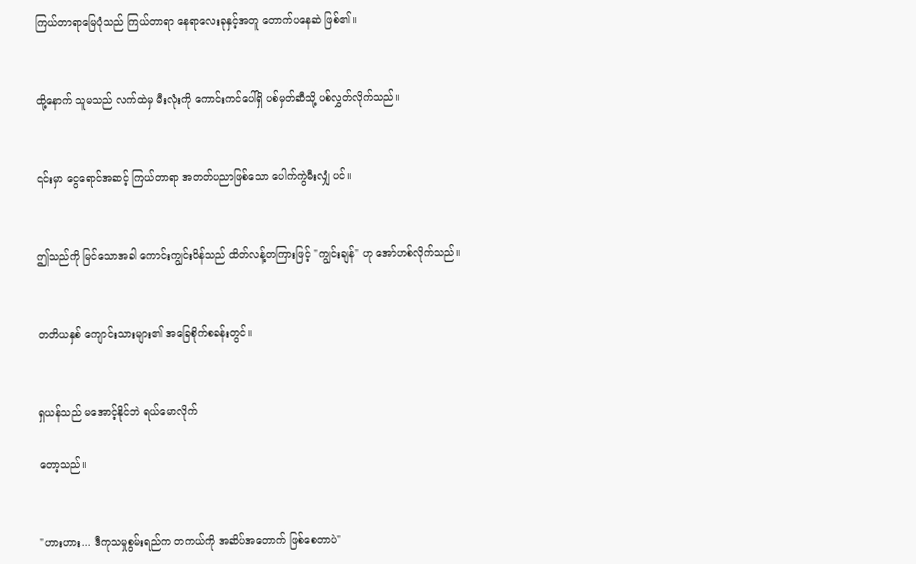ကြယ်တာရာမြေပုံသည် ကြယ်တာရာ နေရာလေးခုနှင့်အတူ တောက်ပနေဆဲ ဖြစ်၏။


ထို့နောက် သူမသည် လက်ထဲမှ မီးလုံးကို ကောင်းကင်ပေါ်ရှိ ပစ်မှတ်ဆီသို့ ပစ်လွှတ်လိုက်သည်။


၎င်းမှာ ငွေရောင်အဆင့် ကြယ်တာရာ အတတ်ပညာဖြစ်သော ပေါက်ကွဲမီးလျှံ ပင်။


ဤသည်ကို မြင်သောအခါ ကောင်းကျွင်းဝိန်သည် ထိတ်လန့်တကြားဖြင့် "ကျွင်းချန်" ဟု အော်ဟစ်လိုက်သည်။


တတိယနှစ် ကျောင်းသားများ၏ အခြေစိုက်စခန်းတွင်။


ရှယန်သည် မအောင့်နိုင်ဘဲ ရယ်မောလိုက်

တော့သည်။


"ဟားဟား... ဒီကုသမှုစွမ်းရည်က တကယ်ကို အဆိပ်အတောက် ဖြစ်စေတာပဲ"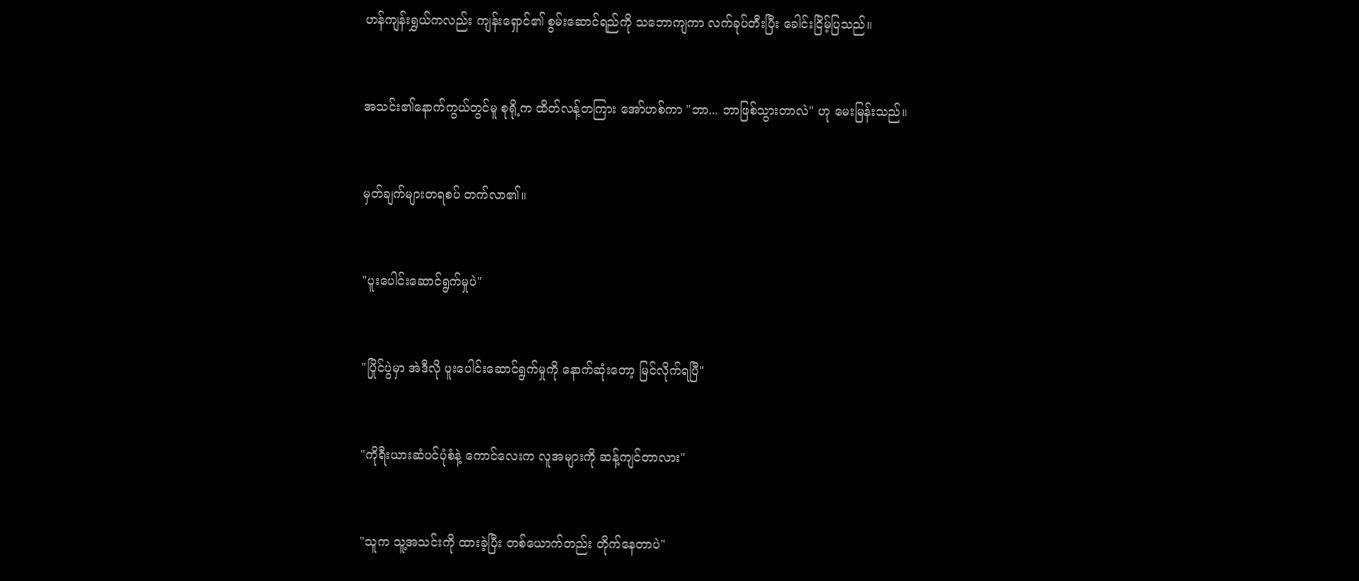ဟန်ကျန်းရွှယ်ကလည်း ကျန်းရှောင်၏ စွမ်းဆောင်ရည်ကို သဘောကျကာ လက်ခုပ်တီးပြီး ခေါင်းငြိမ့်ပြသည်။


အသင်း၏နောက်ကွယ်တွင်မူ စုရို့က ထိတ်လန့်တကြား အော်ဟစ်ကာ "ဘာ... ဘာဖြစ်သွားတာလဲ" ဟု မေးမြန်းသည်။


မှတ်ချက်များတရစပ် တက်လာ၏။


"ပူးပေါင်းဆောင်ရွက်မှုပဲ"


"ပြိုင်ပွဲမှာ အဲဒီလို ပူးပေါင်းဆောင်ရွက်မှုကို နောက်ဆုံးတော့ မြင်လိုက်ရပြီ"


"ကိုရီးယားဆံပင်ပုံစံနဲ့ ကောင်လေးက လူအများကို ဆန့်ကျင်တာလား"


"သူက သူ့အသင်းကို ထားခဲ့ပြီး တစ်ယောက်တည်း တိုက်နေတာပဲ"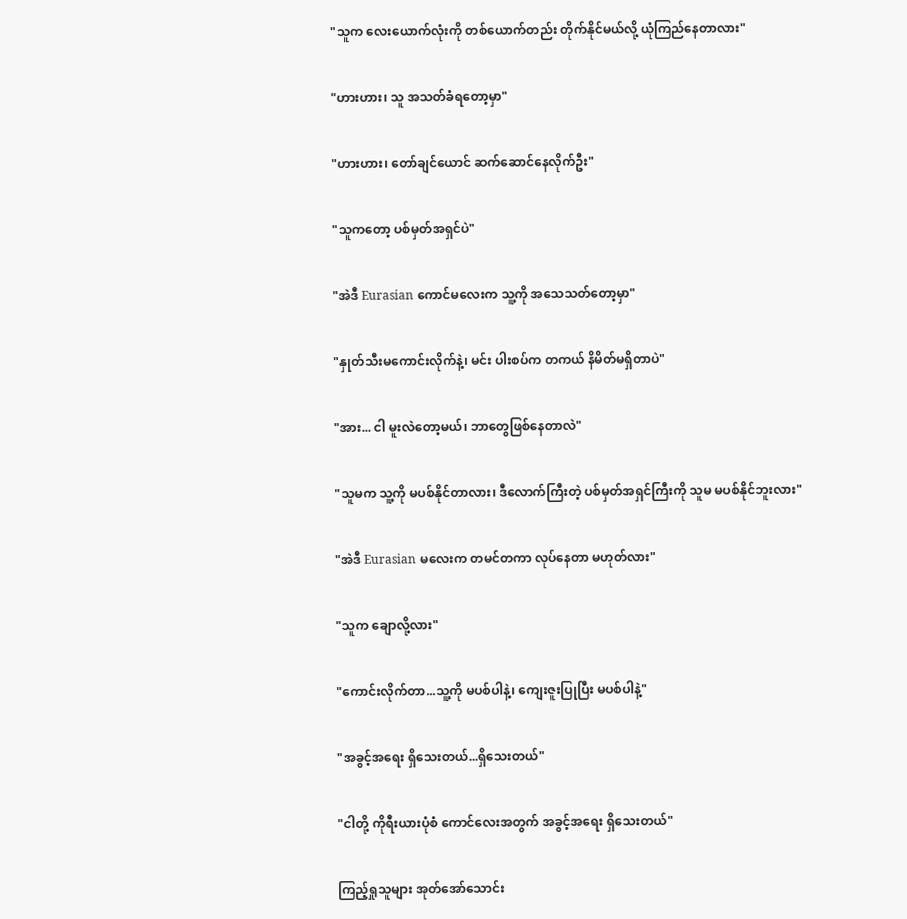"သူက လေးယောက်လုံးကို တစ်ယောက်တည်း တိုက်နိုင်မယ်လို့ ယုံကြည်နေတာလား"


"ဟားဟား၊ သူ အသတ်ခံရတော့မှာ"


"ဟားဟား၊ တော်ချင်ယောင် ဆက်ဆောင်နေလိုက်ဦး"


"သူကတော့ ပစ်မှတ်အရှင်ပဲ"


"အဲဒီ Eurasian ကောင်မလေးက သူ့ကို အသေသတ်တော့မှာ"


"နှုတ်သီးမကောင်းလိုက်နဲ့၊ မင်း ပါးစပ်က တကယ် နိမိတ်မရှိတာပဲ"


"အား... ငါ မူးလဲတော့မယ်၊ ဘာတွေဖြစ်နေတာလဲ"


"သူမက သူ့ကို မပစ်နိုင်တာလား၊ ဒီလောက်ကြီးတဲ့ ပစ်မှတ်အရှင်ကြီးကို သူမ မပစ်နိုင်ဘူးလား"


"အဲဒီ Eurasian မလေးက တမင်တကာ လုပ်နေတာ မဟုတ်လား"


"သူက ချောလို့လား"


"ကောင်းလိုက်တာ...သူ့ကို မပစ်ပါနဲ့၊ ကျေးဇူးပြုပြီး မပစ်ပါနဲ့"


"အခွင့်အရေး ရှိသေးတယ်...ရှိသေးတယ်"


"ငါတို့ ကိုရီးယားပုံစံ ကောင်လေးအတွက် အခွင့်အရေး ရှိသေးတယ်"


ကြည့်ရှုသူများ အုတ်အော်သောင်း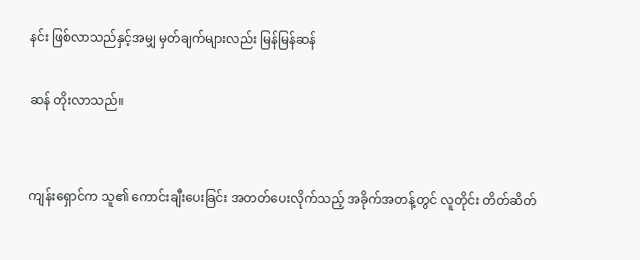နင်း ဖြစ်လာသည်နှင့်အမျှ မှတ်ချက်များလည်း မြန်မြန်ဆန်

ဆန် တိုးလာသည်။


ကျန်းရှောင်က သူ၏ ကောင်းချီးပေးခြင်း အတတ်ပေးလိုက်သည့် အခိုက်အတန့်တွင် လူတိုင်း တိတ်ဆိတ်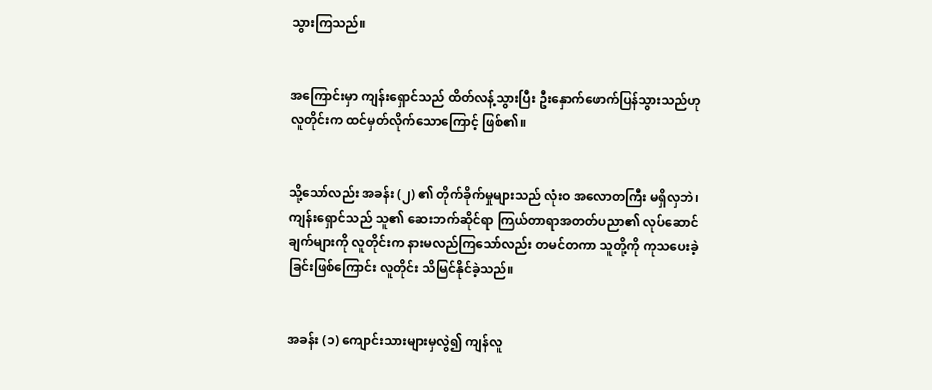သွားကြသည်။


အကြောင်းမှာ ကျန်းရှောင်သည် ထိတ်လန့်သွားပြီး ဦးနှောက်ဖောက်ပြန်သွားသည်ဟု လူတိုင်းက ထင်မှတ်လိုက်သောကြောင့် ဖြစ်၏။


သို့သော်လည်း အခန်း (၂) ၏ တိုက်ခိုက်မှုများသည် လုံးဝ အလောတကြီး မရှိလှဘဲ၊ ကျန်းရှောင်သည် သူ၏ ဆေးဘက်ဆိုင်ရာ ကြယ်တာရာအတတ်ပညာ၏ လုပ်ဆောင်ချက်များကို လူတိုင်းက နားမလည်ကြသော်လည်း တမင်တကာ သူတို့ကို ကုသပေးခဲ့ခြင်းဖြစ်ကြောင်း လူတိုင်း သိမြင်နိုင်ခဲ့သည်။


အခန်း (၁) ကျောင်းသားများမှလွဲ၍ ကျန်လူ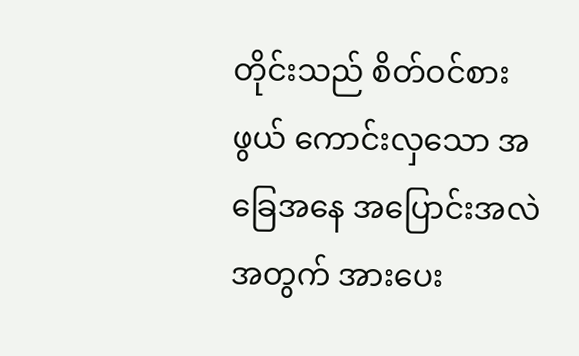တိုင်းသည် စိတ်ဝင်စားဖွယ် ကောင်းလှသော အခြေအနေ အပြောင်းအလဲအတွက် အားပေး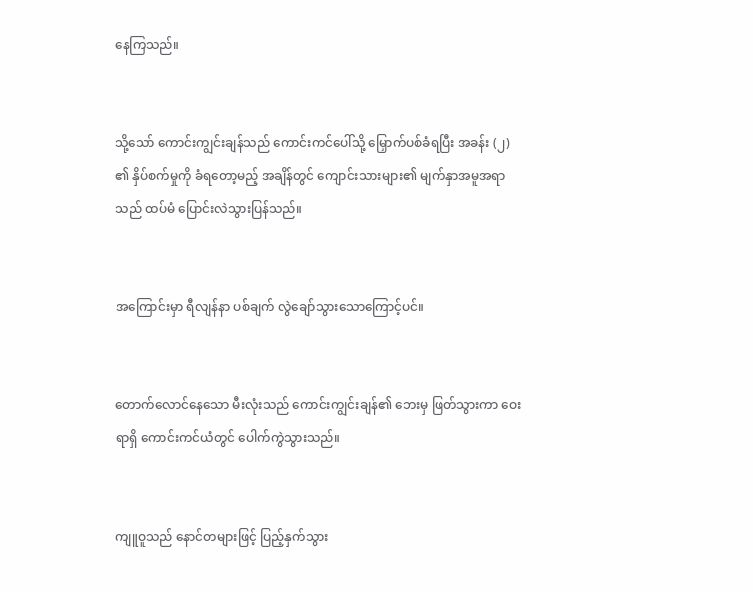နေကြသည်။


သို့သော် ကောင်းကျွင်းချန်သည် ကောင်းကင်ပေါ်သို့ မြှောက်ပစ်ခံရပြီး အခန်း (၂) ၏ နှိပ်စက်မှုကို ခံရတော့မည့် အချိန်တွင် ကျောင်းသားများ၏ မျက်နှာအမူအရာသည် ထပ်မံ ပြောင်းလဲသွားပြန်သည်။


အကြောင်းမှာ ရီလျန်နာ ပစ်ချက် လွဲချော်သွားသောကြောင့်ပင်။


တောက်လောင်နေသော မီးလုံးသည် ကောင်းကျွင်းချန်၏ ဘေးမှ ဖြတ်သွားကာ ဝေးရာရှိ ကောင်းကင်ယံတွင် ပေါက်ကွဲသွားသည်။


ကျူဝူသည် နောင်တများဖြင့် ပြည့်နှက်သွား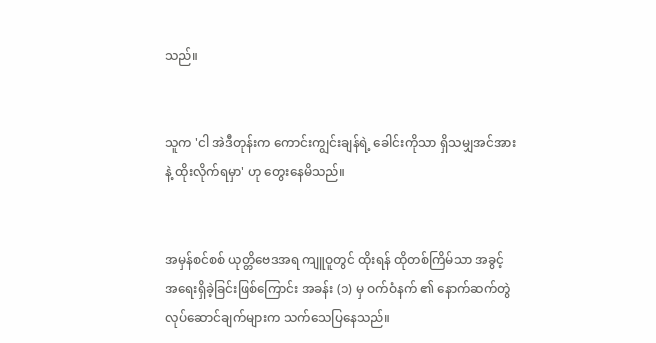သည်။


သူက 'ငါ အဲဒီတုန်းက ကောင်းကျွင်းချန်ရဲ့ ခေါင်းကိုသာ ရှိသမျှအင်အားနဲ့ ထိုးလိုက်ရမှာ' ဟု တွေးနေမိသည်။


အမှန်စင်စစ် ယုတ္တိဗေဒအရ ကျူဝူတွင် ထိုးရန် ထိုတစ်ကြိမ်သာ အခွင့်အရေးရှိခဲ့ခြင်းဖြစ်ကြောင်း အခန်း (၁) မှ ဝက်ဝံနက် ၏ နောက်ဆက်တွဲ လုပ်ဆောင်ချက်များက သက်သေပြနေသည်။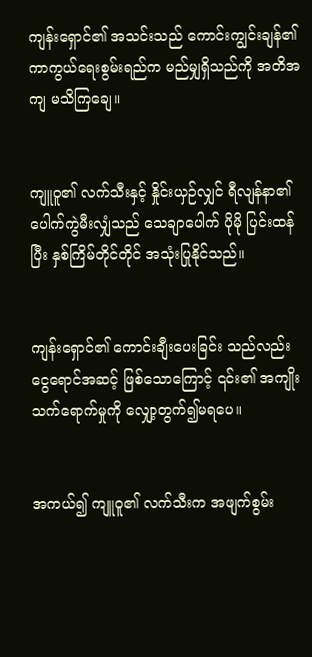ကျန်းရှောင်၏ အသင်းသည် ကောင်းကျွင်းချန်၏ ကာကွယ်ရေးစွမ်းရည်က မည်မျှရှိသည်ကို အတိအကျ မသိကြချေ။


ကျူဝူ၏ လက်သီးနှင့် နှိုင်းယှဉ်လျှင် ရီလျန်နာ၏ ပေါက်ကွဲမီးလျှံသည် သေချာပေါက် ပိုမို ပြင်းထန်ပြီး နှစ်ကြိမ်တိုင်တိုင် အသုံးပြုနိုင်သည်။


ကျန်းရှောင်၏ ကောင်းချီးပေးခြင်း သည်လည်း ငွေရောင်အဆင့် ဖြစ်သောကြောင့် ၎င်း၏ အကျိုးသက်ရောက်မှုကို လျှော့တွက်၍မရပေ။


အကယ်၍ ကျူဝူ၏ လက်သီးက အဖျက်စွမ်း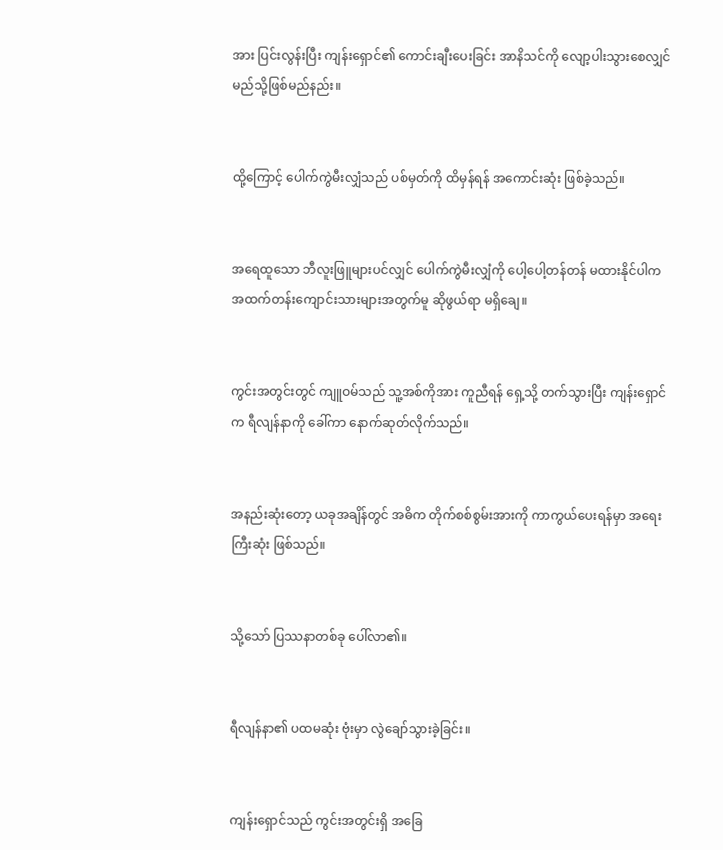အား ပြင်းလွန်းပြီး ကျန်းရှောင်၏ ကောင်းချီးပေးခြင်း အာနိသင်ကို လျော့ပါးသွားစေလျှင် မည်သို့ဖြစ်မည်နည်း။


ထို့ကြောင့် ပေါက်ကွဲမီးလျှံသည် ပစ်မှတ်ကို ထိမှန်ရန် အကောင်းဆုံး ဖြစ်ခဲ့သည်။


အရေထူသော ဘီလူးဖြူများပင်လျှင် ပေါက်ကွဲမီးလျှံကို ပေါ့ပေါ့တန်တန် မထားနိုင်ပါက အထက်တန်းကျောင်းသားများအတွက်မူ ဆိုဖွယ်ရာ မရှိချေ။


ကွင်းအတွင်းတွင် ကျူဝမ်သည် သူ့အစ်ကိုအား ကူညီရန် ရှေ့သို့ တက်သွားပြီး ကျန်းရှောင်က ရီလျန်နာကို ခေါ်ကာ နောက်ဆုတ်လိုက်သည်။


အနည်းဆုံးတော့ ယခုအချိန်တွင် အဓိက တိုက်စစ်စွမ်းအားကို ကာကွယ်ပေးရန်မှာ အရေးကြီးဆုံး ဖြစ်သည်။


သို့သော် ပြဿနာတစ်ခု ပေါ်လာ၏။


ရီလျန်နာ၏ ပထမဆုံး ဗုံးမှာ လွဲချော်သွားခဲ့ခြင်း။


ကျန်းရှောင်သည် ကွင်းအတွင်းရှိ အခြေ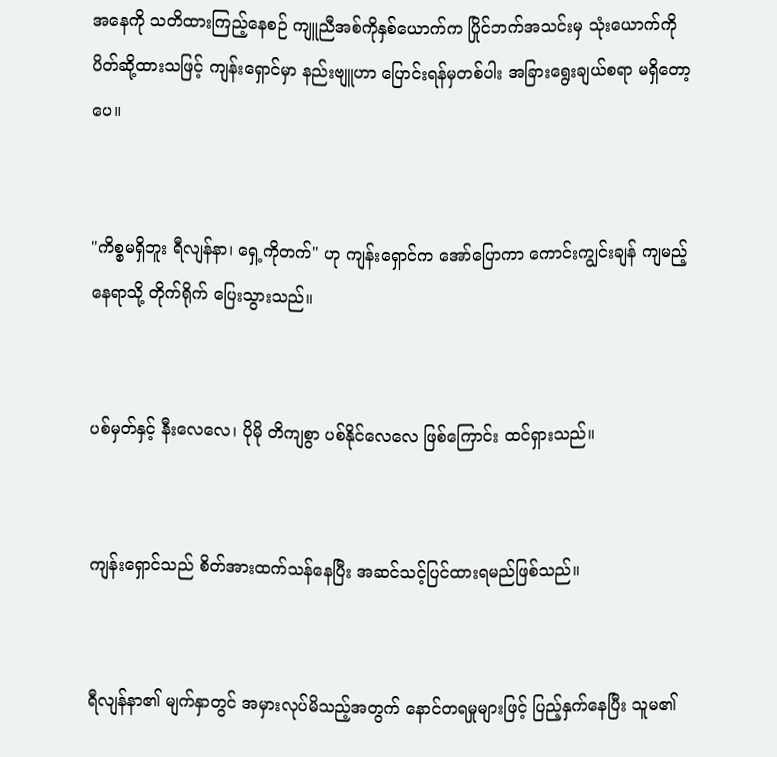အနေကို သတိထားကြည့်နေစဉ် ကျူညီအစ်ကိုနှစ်ယောက်က ပြိုင်ဘက်အသင်းမှ သုံးယောက်ကို ပိတ်ဆို့ထားသဖြင့် ကျန်းရှောင်မှာ နည်းဗျူဟာ ပြောင်းရန်မှတစ်ပါး အခြားရွေးချယ်စရာ မရှိတော့ပေ။


"ကိစ္စမရှိဘူး ရီလျန်နာ၊ ရှေ့ကိုတက်" ဟု ကျန်းရှောင်က အော်ပြောကာ ကောင်းကျွင်းချန် ကျမည့်နေရာသို့ တိုက်ရိုက် ပြေးသွားသည်။


ပစ်မှတ်နှင့် နီးလေလေ၊ ပိုမို တိကျစွာ ပစ်နိုင်လေလေ ဖြစ်ကြောင်း ထင်ရှားသည်။


ကျန်းရှောင်သည် စိတ်အားထက်သန်နေပြီး အဆင်သင့်ပြင်ထားရမည်ဖြစ်သည်။


ရီလျန်နာ၏ မျက်နှာတွင် အမှားလုပ်မိသည့်အတွက် နောင်တရမှုများဖြင့် ပြည့်နှက်နေပြီး သူမ၏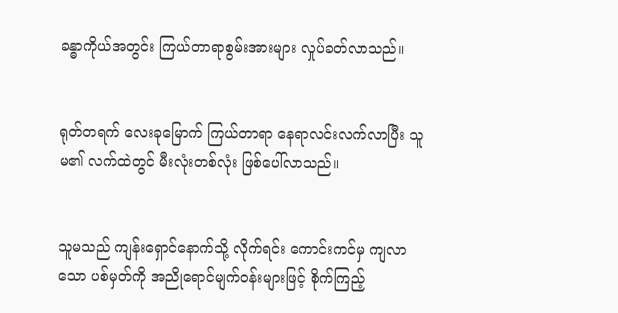ခန္ဓာကိုယ်အတွင်း ကြယ်တာရာစွမ်းအားများ လှုပ်ခတ်လာသည်။


ရုတ်တရက် လေးခုမြောက် ကြယ်တာရာ နေရာလင်းလက်လာပြီး သူမ၏ လက်ထဲတွင် မီးလုံးတစ်လုံး ဖြစ်ပေါ်လာသည်။


သူမသည် ကျန်းရှောင်နောက်သို့ လိုက်ရင်း ကောင်းကင်မှ ကျလာသော ပစ်မှတ်ကို အညိုရောင်မျက်ဝန်းများဖြင့် စိုက်ကြည့်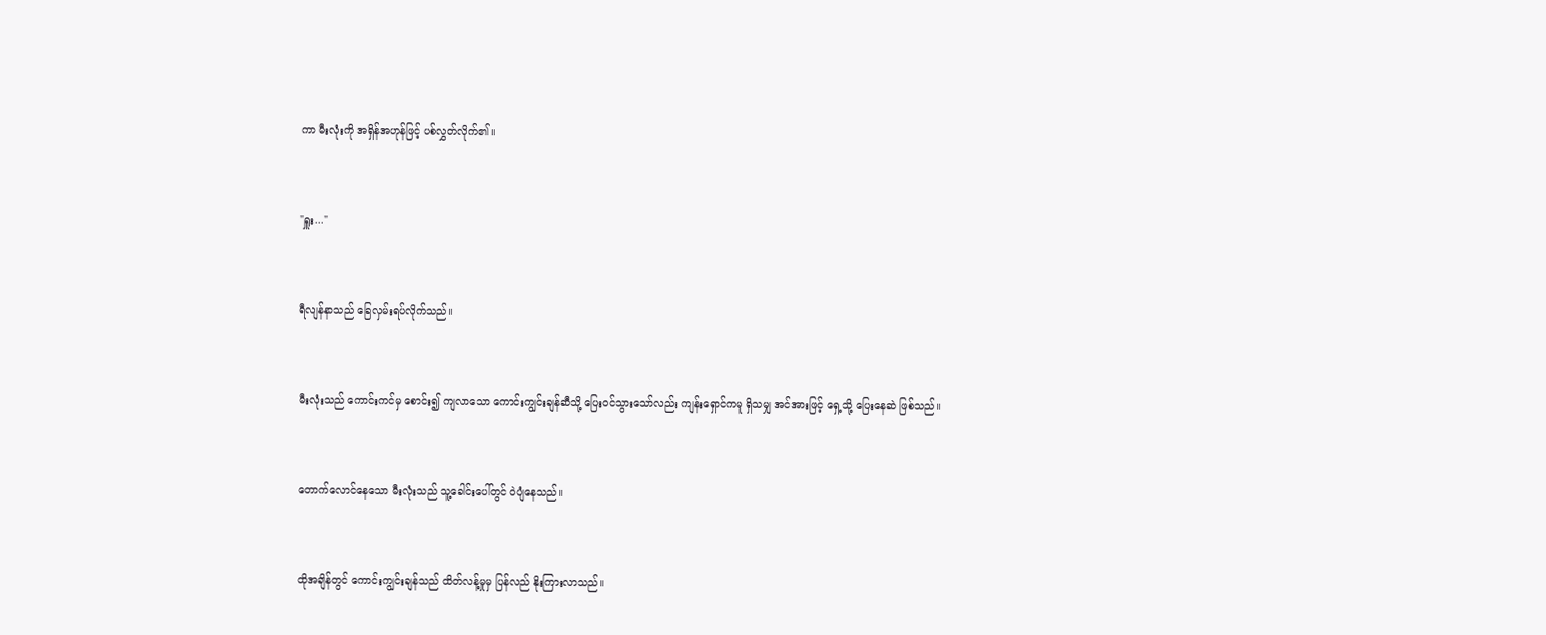ကာ မီးလုံးကို အရှိန်အဟုန်ဖြင့် ပစ်လွှတ်လိုက်၏။


"ရှူး..."


ရီလျန်နာသည် ခြေလှမ်းရပ်လိုက်သည်။


မီးလုံးသည် ကောင်းကင်မှ စောင်း၍ ကျလာသော ကောင်းကျွင်းချန်ဆီသို့ ပြေးဝင်သွားသော်လည်း ကျန်းရှောင်ကမူ ရှိသမျှ အင်အားဖြင့် ရှေ့သို့ ပြေးနေဆဲ ဖြစ်သည်။


တောက်လောင်နေသော မီးလုံးသည် သူ့ခေါင်းပေါ်တွင် ဝဲပျံနေသည်။


ထိုအချိန်တွင် ကောင်းကျွင်းချန်သည် ထိတ်လန့်မှုမှ ပြန်လည် နိုးကြားလာသည်။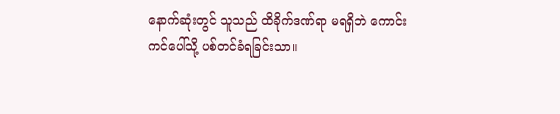နောက်ဆုံးတွင် သူသည် ထိခိုက်ဒဏ်ရာ မရရှိဘဲ ကောင်းကင်ပေါ်သို့ ပစ်တင်ခံရခြင်းသာ။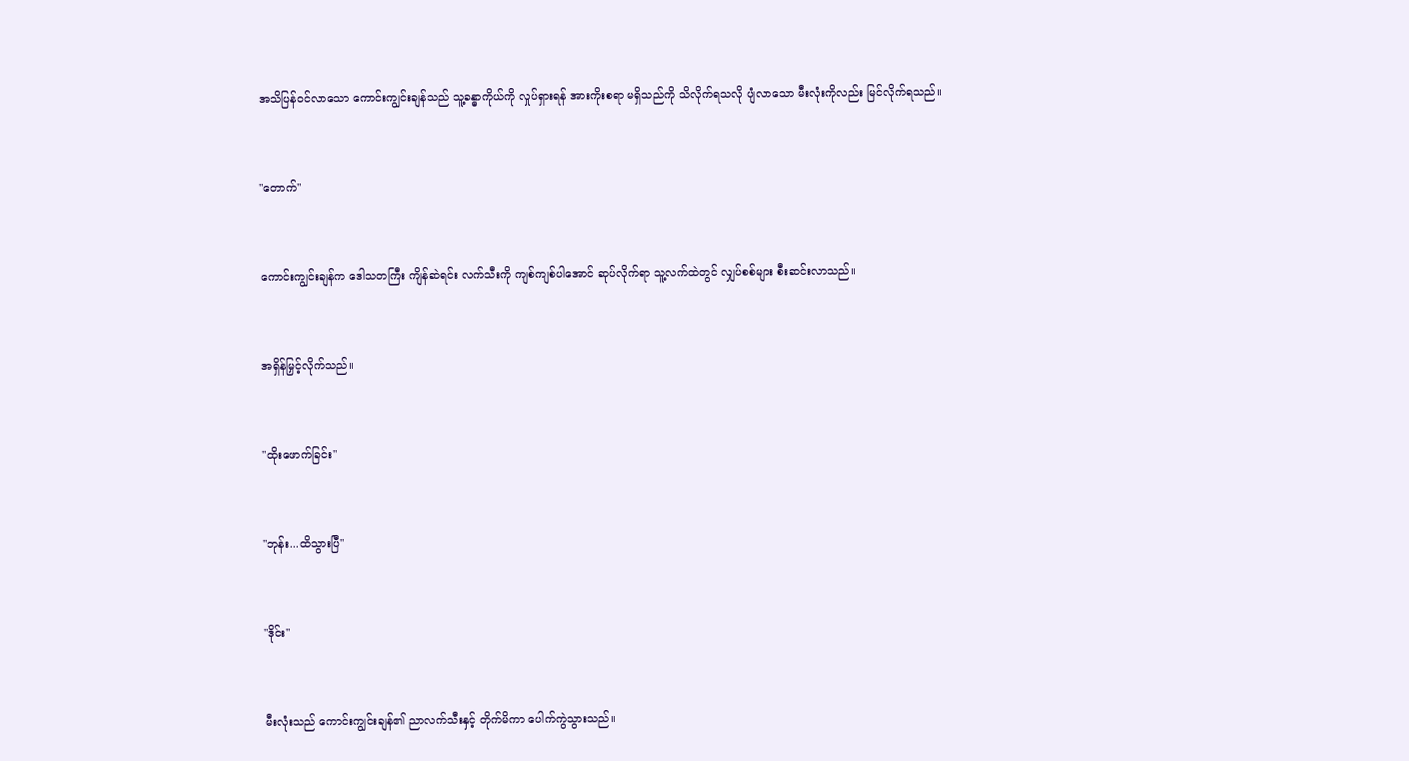အသိပြန်ဝင်လာသော ကောင်းကျွင်းချန်သည် သူ့ခန္ဓာကိုယ်ကို လှုပ်ရှားရန် အားကိုးစရာ မရှိသည်ကို သိလိုက်ရသလို ပျံလာသော မီးလုံးကိုလည်း မြင်လိုက်ရသည်။


"တောက်"


ကောင်းကျွင်းချန်က ဒေါသတကြီး ကျိန်ဆဲရင်း လက်သီးကို ကျစ်ကျစ်ပါအောင် ဆုပ်လိုက်ရာ သူ့လက်ထဲတွင် လျှပ်စစ်များ စီးဆင်းလာသည်။


အရှိန်မြှင့်လိုက်သည်။


"ထိုးဖောက်ခြင်း"


"ဘုန်း...ထိသွားပြီ"


"ဒိုင်း"


မီးလုံးသည် ကောင်းကျွင်းချန်၏ ညာလက်သီးနှင့် တိုက်မိကာ ပေါက်ကွဲသွားသည်။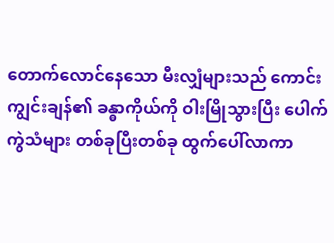တောက်လောင်နေသော မီးလျှံများသည် ကောင်းကျွင်းချန်၏ ခန္ဓာကိုယ်ကို ဝါးမြိုသွားပြီး ပေါက်ကွဲသံများ တစ်ခုပြီးတစ်ခု ထွက်ပေါ်လာကာ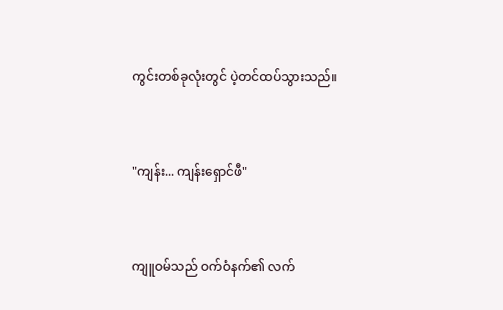ကွင်းတစ်ခုလုံးတွင် ပဲ့တင်ထပ်သွားသည်။


"ကျန်း... ကျန်းရှောင်ဖီ"


ကျူဝမ်သည် ဝက်ဝံနက်၏ လက်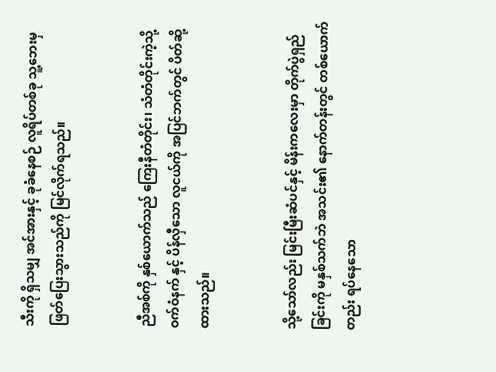သီးကို ရှိသမျှ အင်အားနှင့် ခုခံနေစဉ် လူရိပ်တစ်ခု သူ့ဘေးမှ ဖြတ်ပြေးသွားသည်ကို မြင်လိုက်ရသည်။


ညီအစ်ကို နှစ်ယောက်သည် ကြေးနီတံတိုင်း၊ သံတံတိုင်းကဲ့သို့ ဝက်ဝံနက် နှင့် ပိန်လှီသော လူငယ်ကို အပြင်ဘက်တွင် ပိတ်ဆို့ထားသည်။


သို့သော်လည်း မြင်းမြီးဆံပင်နှင့် မိန်းကလေးမှာ တိုက်ပွဲရှည်ခြင်းကို မနှစ်သက်ဘဲ အသင်း၏ နောက်တန်းတွင် တစ်ယောက်တည်း ရပ်နေသော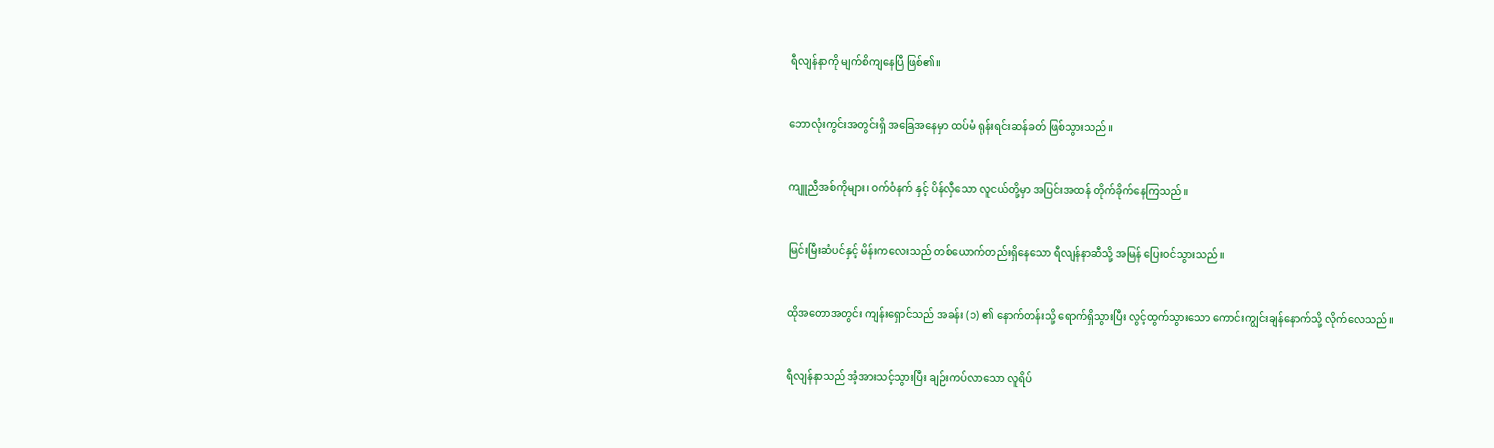ရီလျန်နာကို မျက်စိကျနေပြီ ဖြစ်၏။


ဘောလုံးကွင်းအတွင်းရှိ အခြေအနေမှာ ထပ်မံ ရုန်းရင်းဆန်ခတ် ဖြစ်သွားသည်။


ကျူညီအစ်ကိုများ၊ ဝက်ဝံနက် နှင့် ပိန်လှီသော လူငယ်တို့မှာ အပြင်းအထန် တိုက်ခိုက်နေကြသည်။


မြင်းမြီးဆံပင်နှင့် မိန်းကလေးသည် တစ်ယောက်တည်းရှိနေသော ရီလျန်နာဆီသို့ အမြန် ပြေးဝင်သွားသည်။


ထိုအတောအတွင်း ကျန်းရှောင်သည် အခန်း (၁) ၏ နောက်တန်းသို့ ရောက်ရှိသွားပြီး လွင့်ထွက်သွားသော ကောင်းကျွင်းချန်နောက်သို့ လိုက်လေသည်။


ရီလျန်နာသည် အံ့အားသင့်သွားပြီး ချဉ်းကပ်လာသော လူရိပ်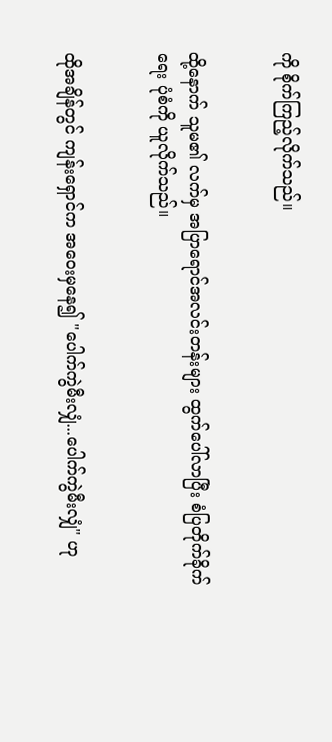ကို စိုက်ကြည့်လိုက်သည်။


ထို့နောက် သူမ၏ လက်မှ အပြာရောင်အလင်းတန်းများ ထွက်ပေါ်လာပြီး စံပြတိုက်ခိုက်ရေး ပုံစံကို ယူလိုက်သည်။


ထိုအချိန်တွင် ကျန်းရှောင်က အဝေးမှနေ၍ "ပေါက်ကွဲမီးလျှံ...ပေါက်ကွဲမီးလျှံ" ဟု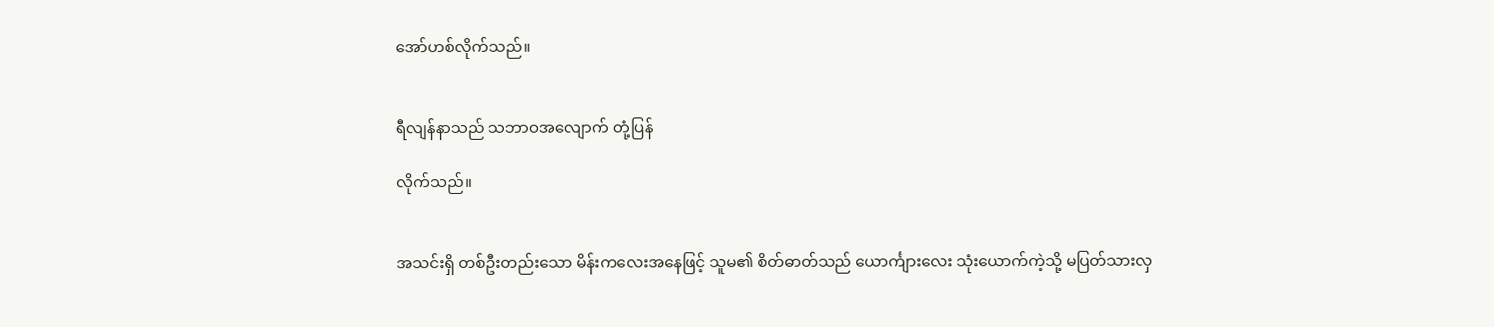အော်ဟစ်လိုက်သည်။


ရီလျန်နာသည် သဘာဝအလျောက် တုံ့ပြန်

လိုက်သည်။


အသင်းရှိ တစ်ဦးတည်းသော မိန်းကလေးအနေဖြင့် သူမ၏ စိတ်ဓာတ်သည် ယောင်္ကျားလေး သုံးယောက်ကဲ့သို့ မပြတ်သားလှ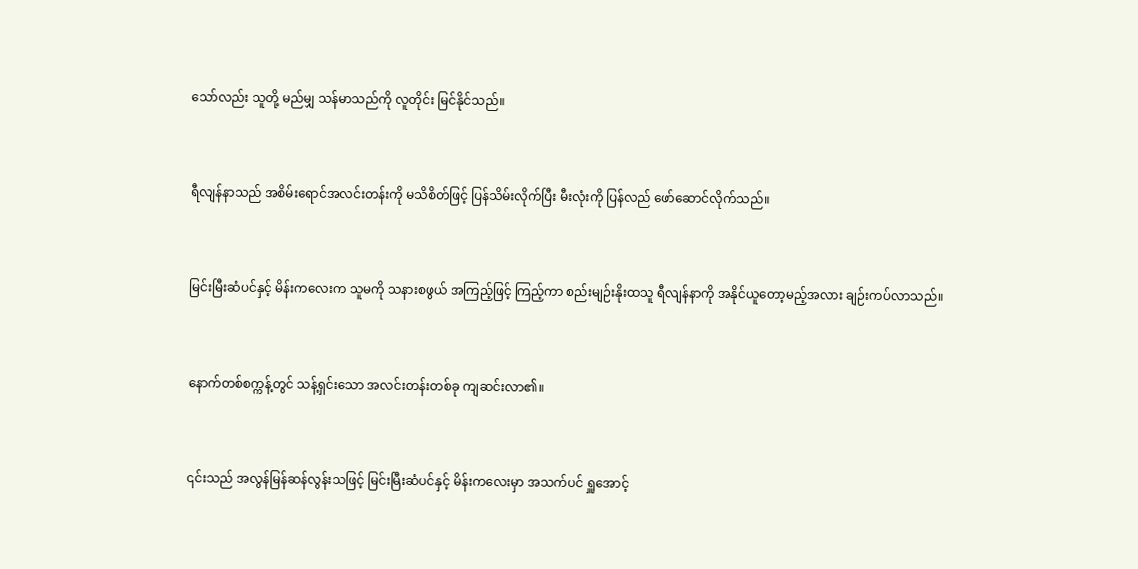သော်လည်း သူတို့ မည်မျှ သန်မာသည်ကို လူတိုင်း မြင်နိုင်သည်။


ရီလျန်နာသည် အစိမ်းရောင်အလင်းတန်းကို မသိစိတ်ဖြင့် ပြန်သိမ်းလိုက်ပြီး မီးလုံးကို ပြန်လည် ဖော်ဆောင်လိုက်သည်။


မြင်းမြီးဆံပင်နှင့် မိန်းကလေးက သူမကို သနားစဖွယ် အကြည့်ဖြင့် ကြည့်ကာ စည်းမျဉ်းနိုးထသူ ရီလျန်နာကို အနိုင်ယူတော့မည့်အလား ချဉ်းကပ်လာသည်။


နောက်တစ်စက္ကန့်တွင် သန့်ရှင်းသော အလင်းတန်းတစ်ခု ကျဆင်းလာ၏။


၎င်းသည် အလွန်မြန်ဆန်လွန်းသဖြင့် မြင်းမြီးဆံပင်နှင့် မိန်းကလေးမှာ အသက်ပင် ရှူအောင့်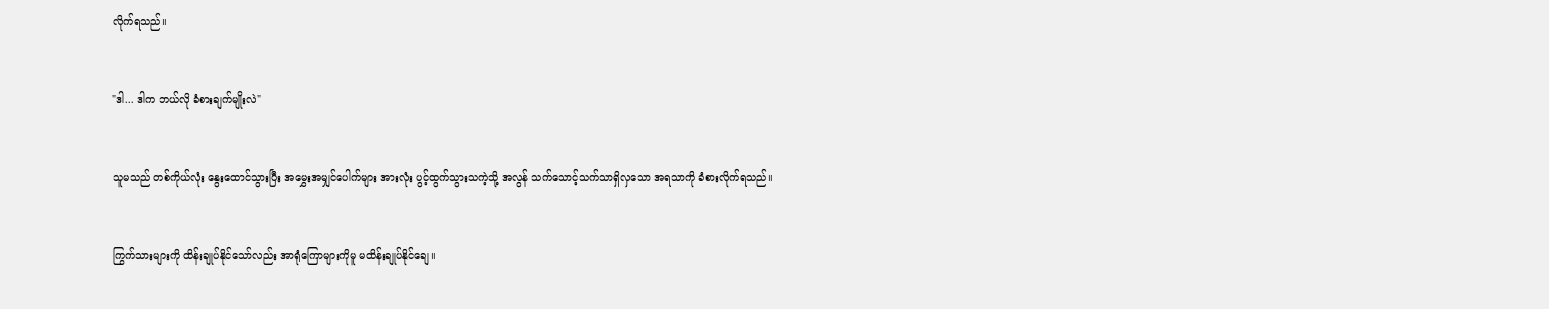လိုက်ရသည်။


"ဒါ... ဒါက ဘယ်လို ခံစားချက်မျိုးလဲ"


သူမသည် တစ်ကိုယ်လုံး နွေးထောင်သွားပြီး အမွှေးအမျှင်ပေါက်များ အားလုံး ပွင့်ထွက်သွားသကဲ့သို့ အလွန် သက်သောင့်သက်သာရှိလှသော အရသာကို ခံစားလိုက်ရသည်။


ကြွက်သားများကို ထိန်းချုပ်နိုင်သော်လည်း အာရုံကြောများကိုမူ မထိန်းချုပ်နိုင်ချေ။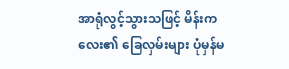အာရုံလွင့်သွားသဖြင့် မိန်းကလေး၏ ခြေလှမ်းများ ပုံမှန်မ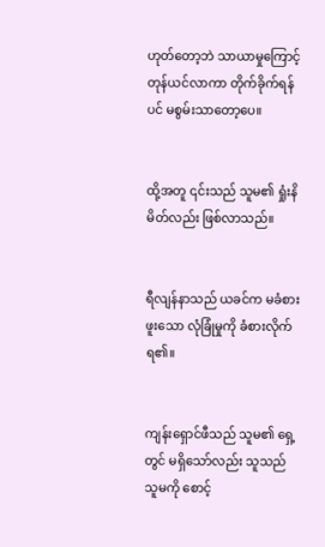ဟုတ်တော့ဘဲ သာယာမှုကြောင့် တုန်ယင်လာကာ တိုက်ခိုက်ရန်ပင် မစွမ်းသာတော့ပေ။


ထို့အတူ ၎င်းသည် သူမ၏ ရှုံးနိမိတ်လည်း ဖြစ်လာသည်။


ရီလျန်နာသည် ယခင်က မခံစားဖူးသော လုံခြုံမှုကို ခံစားလိုက်ရ၏။


ကျန်းရှောင်ဖီသည် သူမ၏ ရှေ့တွင် မရှိသော်လည်း သူသည် သူမကို စောင့်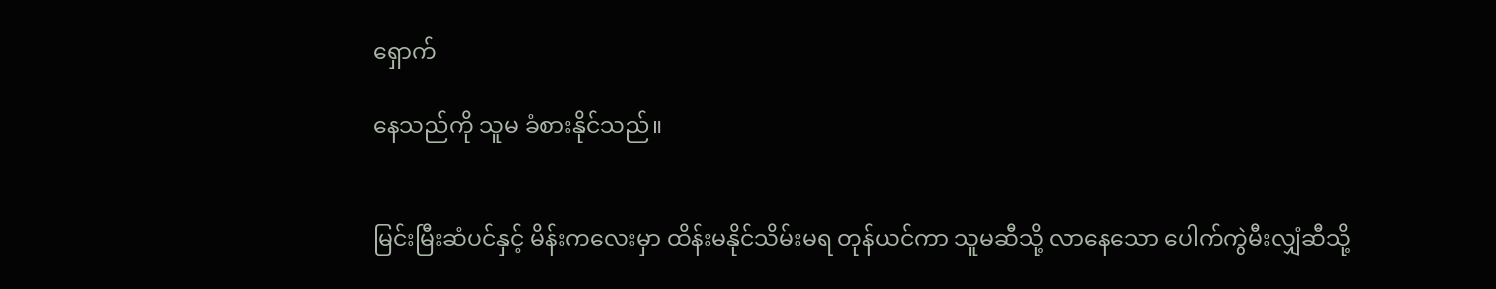ရှောက်

နေသည်ကို သူမ ခံစားနိုင်သည်။


မြင်းမြီးဆံပင်နှင့် မိန်းကလေးမှာ ထိန်းမနိုင်သိမ်းမရ တုန်ယင်ကာ သူမဆီသို့ လာနေသော ပေါက်ကွဲမီးလျှံဆီသို့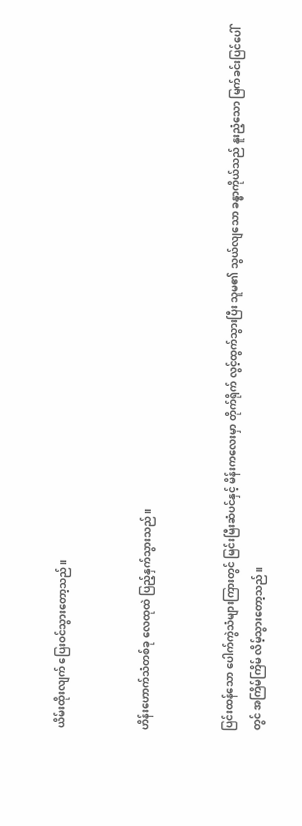ယိမ်းထိုးလျက် ပြေးဝင်သွားတော့သည်။


ဟိန်းဟောက်သံတစ်ခု လေထုထဲ ပြည့်နှက်သွားသည်။


ပြင်းထန်သော ပေါက်ကွဲသံများကြားတွင် မြင်းမြီးဆံပင်နှင့် မိန်းကလေးမှာ တိုက်ရိုက် လွင့်ထွက်သွားပြီး သူမ၏ သွယ်လျသော ခန္ဓာကိုယ်သည် နူးညံ့သော မြက်ခင်းပြင်ပေါ်တွင် အကြိမ်ကြိမ် လိမ့်သွားတော့သည်။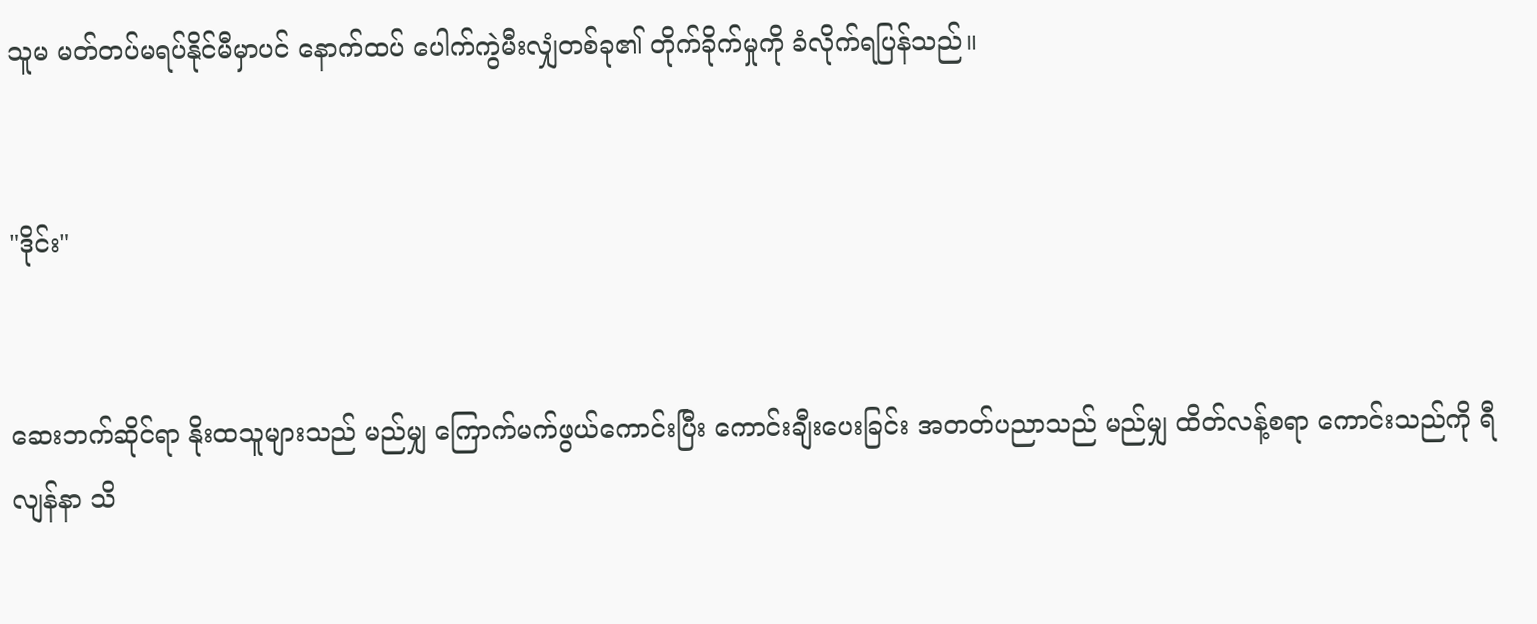သူမ မတ်တပ်မရပ်နိုင်မီမှာပင် နောက်ထပ် ပေါက်ကွဲမီးလျှံတစ်ခု၏ တိုက်ခိုက်မှုကို ခံလိုက်ရပြန်သည်။


"ဒိုင်း"


ဆေးဘက်ဆိုင်ရာ နိုးထသူများသည် မည်မျှ ကြောက်မက်ဖွယ်ကောင်းပြီး ကောင်းချီးပေးခြင်း အတတ်ပညာသည် မည်မျှ ထိတ်လန့်စရာ ကောင်းသည်ကို ရီလျန်နာ သိ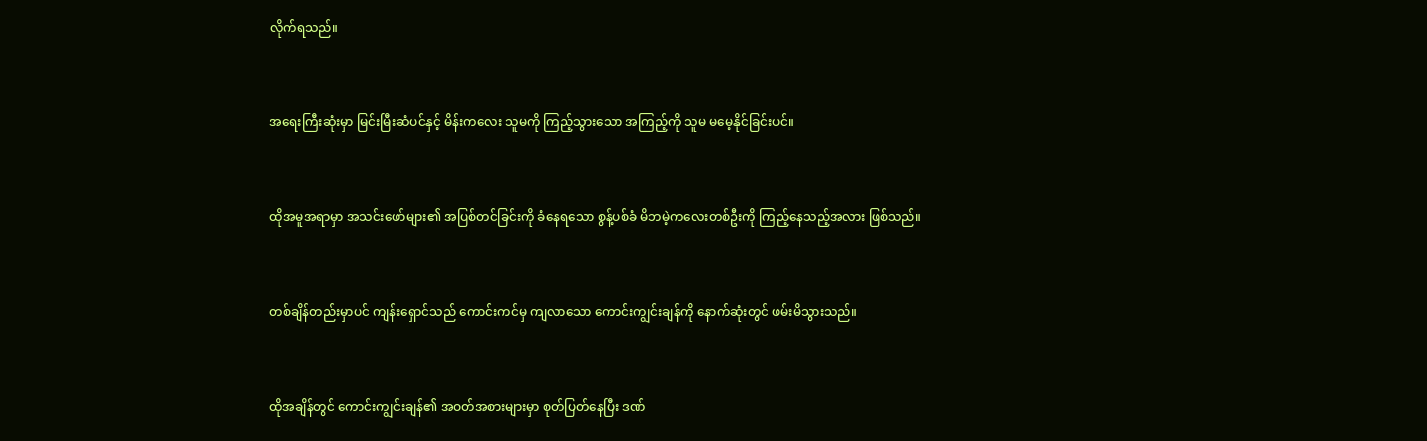လိုက်ရသည်။


အရေးကြီးဆုံးမှာ မြင်းမြီးဆံပင်နှင့် မိန်းကလေး သူမကို ကြည့်သွားသော အကြည့်ကို သူမ မမေ့နိုင်ခြင်းပင်။


ထိုအမူအရာမှာ အသင်းဖော်များ၏ အပြစ်တင်ခြင်းကို ခံနေရသော စွန့်ပစ်ခံ မိဘမဲ့ကလေးတစ်ဦးကို ကြည့်နေသည့်အလား ဖြစ်သည်။


တစ်ချိန်တည်းမှာပင် ကျန်းရှောင်သည် ကောင်းကင်မှ ကျလာသော ကောင်းကျွင်းချန်ကို နောက်ဆုံးတွင် ဖမ်းမိသွားသည်။


ထိုအချိန်တွင် ကောင်းကျွင်းချန်၏ အဝတ်အစားများမှာ စုတ်ပြတ်နေပြီး ဒဏ်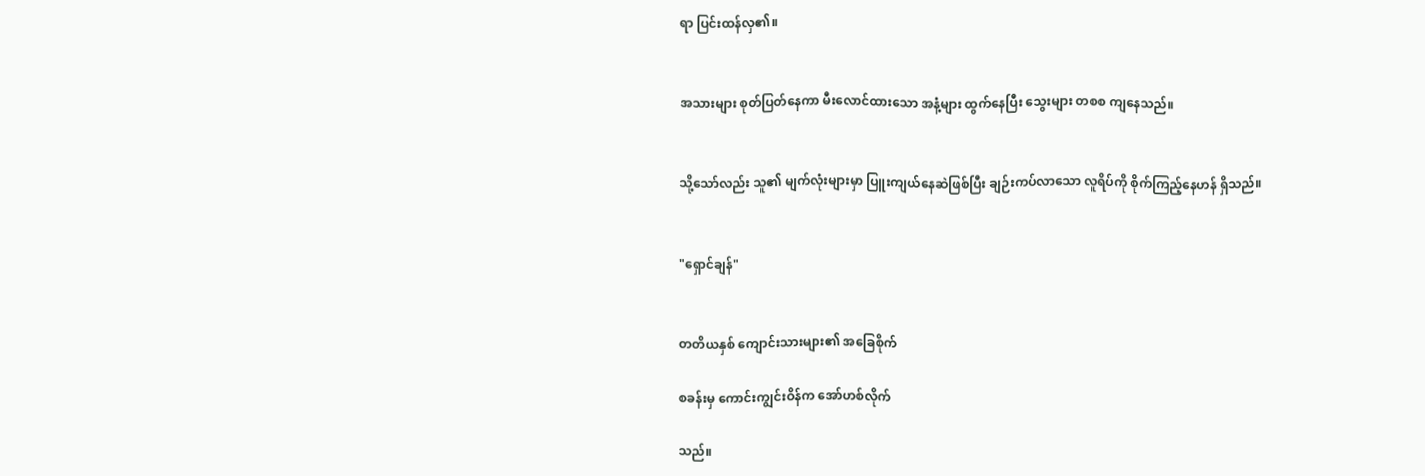ရာ ပြင်းထန်လှ၏။


အသားများ စုတ်ပြတ်နေကာ မီးလောင်ထားသော အနံ့များ ထွက်နေပြီး သွေးများ တစစ ကျနေသည်။


သို့သော်လည်း သူ၏ မျက်လုံးများမှာ ပြူးကျယ်နေဆဲဖြစ်ပြီး ချဉ်းကပ်လာသော လူရိပ်ကို စိုက်ကြည့်နေဟန် ရှိသည်။


"ရှောင်ချန်"


တတိယနှစ် ကျောင်းသားများ၏ အခြေစိုက်

စခန်းမှ ကောင်းကျွင်းဝိန်က အော်ဟစ်လိုက်

သည်။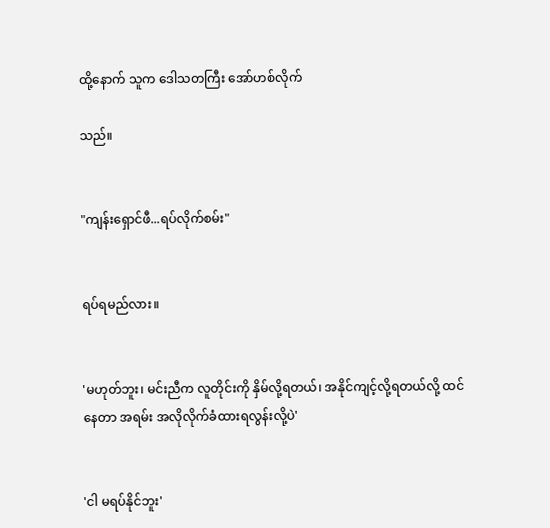ထို့နောက် သူက ဒေါသတကြီး အော်ဟစ်လိုက်

သည်။


"ကျန်းရှောင်ဖီ...ရပ်လိုက်စမ်း"


ရပ်ရမည်လား။


'မဟုတ်ဘူး၊ မင်းညီက လူတိုင်းကို နှိမ်လို့ရတယ်၊ အနိုင်ကျင့်လို့ရတယ်လို့ ထင်နေတာ အရမ်း အလိုလိုက်ခံထားရလွန်းလို့ပဲ'


'ငါ မရပ်နိုင်ဘူး'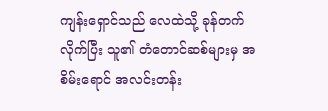ကျန်းရှောင်သည် လေထဲသို့ ခုန်တက်လိုက်ပြီး သူ၏ တံတောင်ဆစ်များမှ အစိမ်းရောင် အလင်းတန်း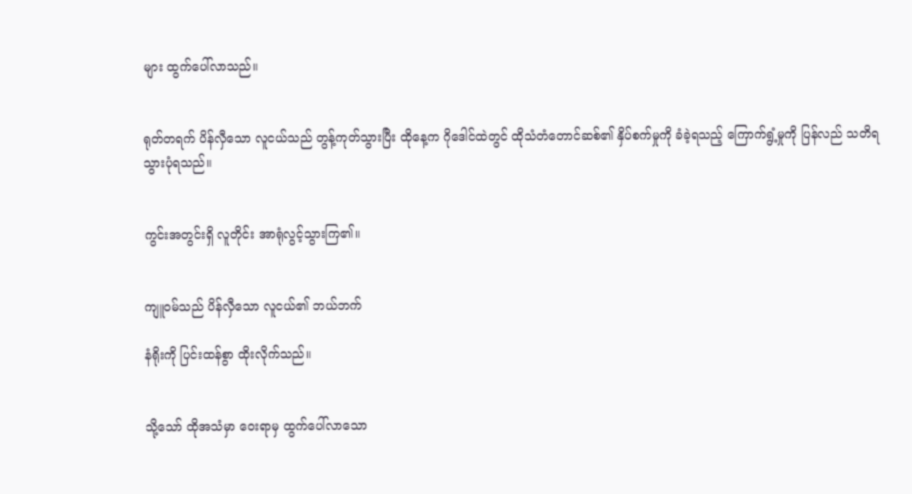များ ထွက်ပေါ်လာသည်။


ရုတ်တရက် ပိန်လှီသော လူငယ်သည် တွန့်ကုတ်သွားပြီး ထိုနေ့က ဂိုဒေါင်ထဲတွင် ထိုသံတံတောင်ဆစ်၏ နှိပ်စက်မှုကို ခံခဲ့ရသည့် ကြောက်ရွံ့မှုကို ပြန်လည် သတိရသွားပုံရသည်။


ကွင်းအတွင်းရှိ လူတိုင်း အာရုံလွင့်သွားကြ၏။


ကျူဝမ်သည် ပိန်လှီသော လူငယ်၏ ဘယ်ဘက်

နံရိုးကို ပြင်းထန်စွာ ထိုးလိုက်သည်။


သို့သော် ထိုအသံမှာ ဝေးရာမှ ထွက်ပေါ်လာသော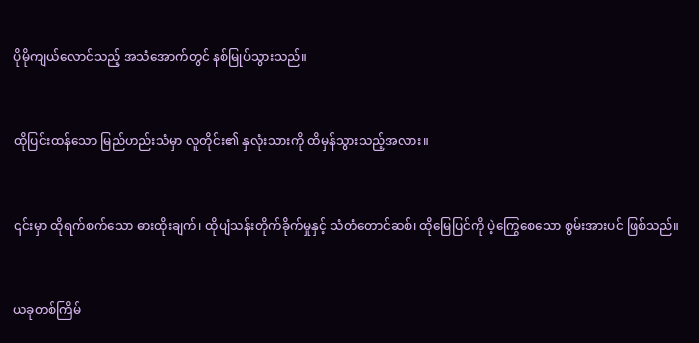ပိုမိုကျယ်လောင်သည့် အသံအောက်တွင် နစ်မြုပ်သွားသည်။


ထိုပြင်းထန်သော မြည်ဟည်းသံမှာ လူတိုင်း၏ နှလုံးသားကို ထိမှန်သွားသည့်အလား။


၎င်းမှာ ထိုရက်စက်သော ဓားထိုးချက်၊ ထိုပျံသန်းတိုက်ခိုက်မှုနှင့် သံတံတောင်ဆစ်၊ ထိုမြေပြင်ကို ပဲ့ကြွေစေသော စွမ်းအားပင် ဖြစ်သည်။


ယခုတစ်ကြိမ်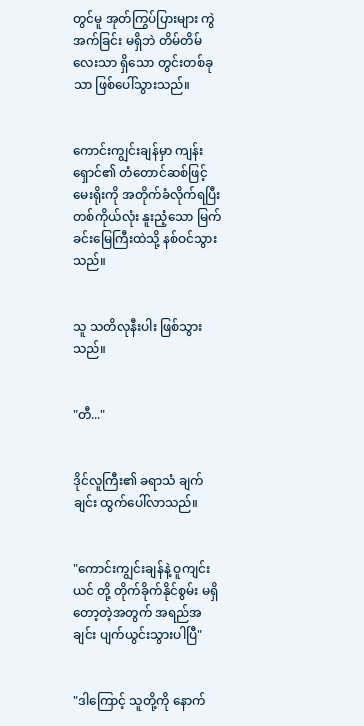တွင်မူ အုတ်ကြွပ်ပြားများ ကွဲအက်ခြင်း မရှိဘဲ တိမ်တိမ်လေးသာ ရှိသော တွင်းတစ်ခုသာ ဖြစ်ပေါ်သွားသည်။


ကောင်းကျွင်းချန်မှာ ကျန်းရှောင်၏ တံတောင်ဆစ်ဖြင့် မေးရိုးကို အတိုက်ခံလိုက်ရပြီး တစ်ကိုယ်လုံး နူးညံ့သော မြက်ခင်းမြေကြီးထဲသို့ နစ်ဝင်သွားသည်။


သူ သတိလုနီးပါး ဖြစ်သွားသည်။


"တီ..."


ဒိုင်လူကြီး၏ ခရာသံ ချက်ချင်း ထွက်ပေါ်လာသည်။


"ကောင်းကျွင်းချန်နဲ့ ဝူကျင်းယင် တို့ တိုက်ခိုက်နိုင်စွမ်း မရှိတော့တဲ့အတွက် အရည်အချင်း ပျက်ယွင်းသွားပါပြီ"


"ဒါကြောင့် သူတို့ကို နောက်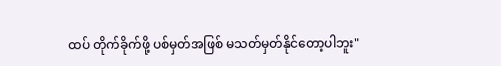ထပ် တိုက်ခိုက်ဖို့ ပစ်မှတ်အဖြစ် မသတ်မှတ်နိုင်တော့ပါဘူး"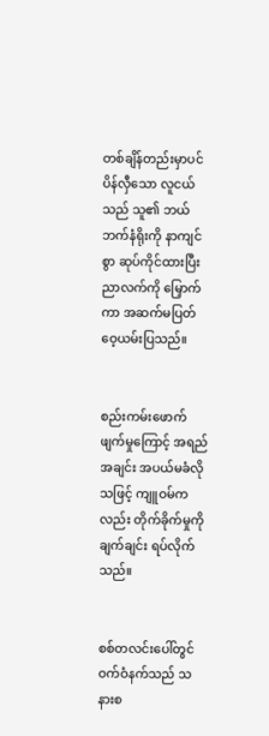တစ်ချိန်တည်းမှာပင် ပိန်လှီသော လူငယ်သည် သူ၏ ဘယ်ဘက်နံရိုးကို နာကျင်စွာ ဆုပ်ကိုင်ထားပြီး ညာလက်ကို မြှောက်ကာ အဆက်မပြတ် ဝေ့ယမ်းပြသည်။


စည်းကမ်းဖောက်ဖျက်မှုကြောင့် အရည်အချင်း အပယ်မခံလိုသဖြင့် ကျူဝမ်ကလည်း တိုက်ခိုက်မှုကို ချက်ချင်း ရပ်လိုက်သည်။


စစ်တလင်းပေါ်တွင် ဝက်ဝံနက်သည် သနားစ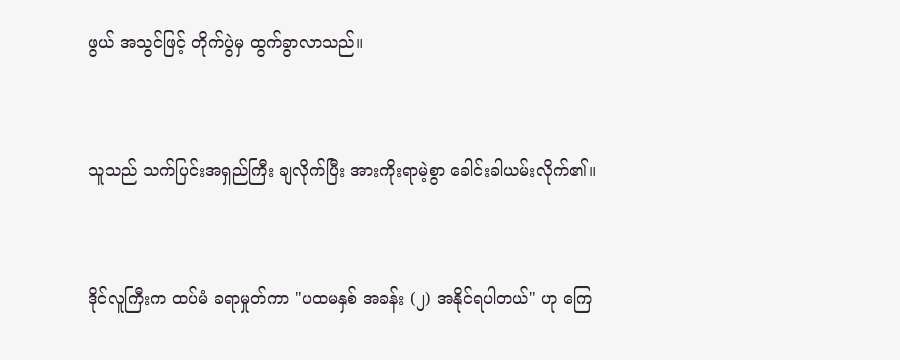ဖွယ် အသွင်ဖြင့် တိုက်ပွဲမှ ထွက်ခွာလာသည်။


သူသည် သက်ပြင်းအရှည်ကြီး ချလိုက်ပြီး အားကိုးရာမဲ့စွာ ခေါင်းခါယမ်းလိုက်၏။


ဒိုင်လူကြီးက ထပ်မံ ခရာမှုတ်ကာ "ပထမနှစ် အခန်း (၂) အနိုင်ရပါတယ်" ဟု ကြေ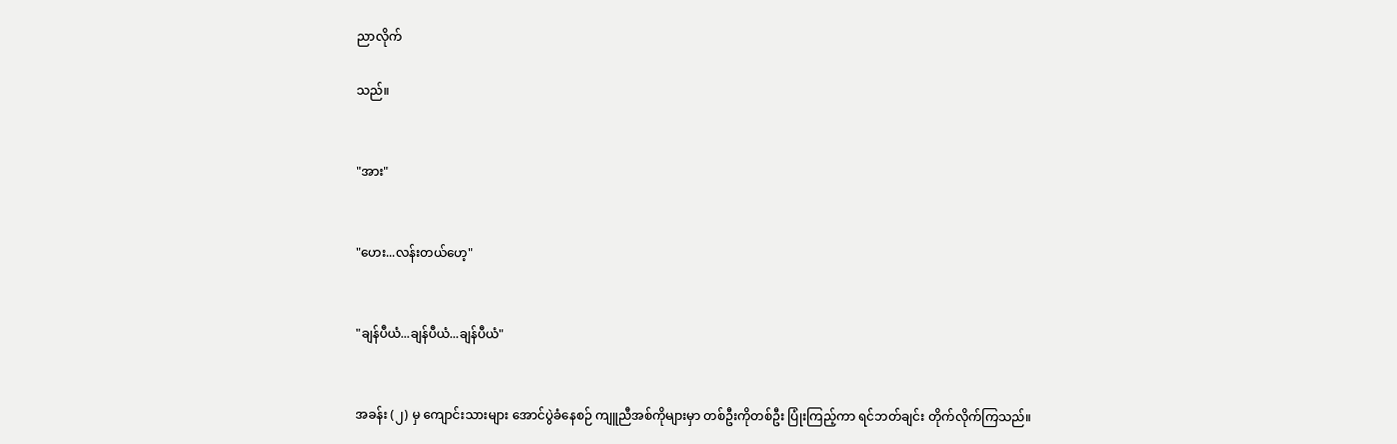ညာလိုက်

သည်။


"အား"


"ဟေး...လန်းတယ်ဟေ့"


"ချန်ပီယံ...ချန်ပီယံ...ချန်ပီယံ"


အခန်း (၂) မှ ကျောင်းသားများ အောင်ပွဲခံနေစဉ် ကျူညီအစ်ကိုများမှာ တစ်ဦးကိုတစ်ဦး ပြုံးကြည့်ကာ ရင်ဘတ်ချင်း တိုက်လိုက်ကြသည်။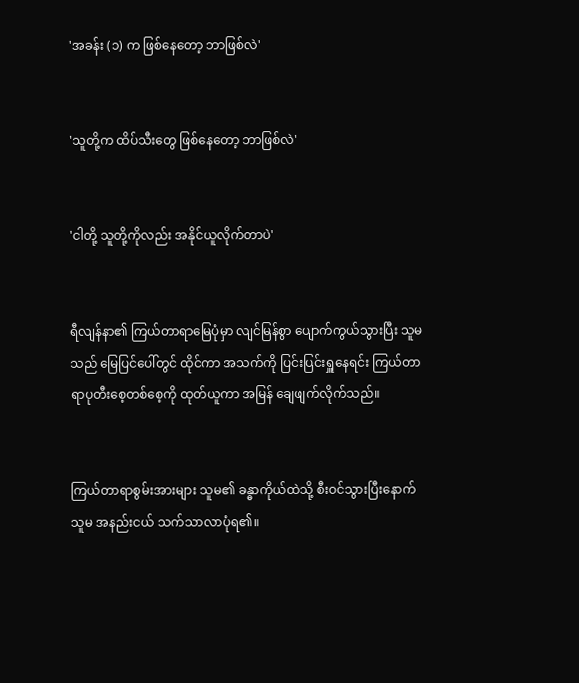'အခန်း (၁) က ဖြစ်နေတော့ ဘာဖြစ်လဲ'


'သူတို့က ထိပ်သီးတွေ ဖြစ်နေတော့ ဘာဖြစ်လဲ'


'ငါတို့ သူတို့ကိုလည်း အနိုင်ယူလိုက်တာပဲ'


ရီလျန်နာ၏ ကြယ်တာရာမြေပုံမှာ လျင်မြန်စွာ ပျောက်ကွယ်သွားပြီး သူမသည် မြေပြင်ပေါ်တွင် ထိုင်ကာ အသက်ကို ပြင်းပြင်းရှူနေရင်း ကြယ်တာရာပုတီးစေ့တစ်စေ့ကို ထုတ်ယူကာ အမြန် ချေဖျက်လိုက်သည်။


ကြယ်တာရာစွမ်းအားများ သူမ၏ ခန္ဓာကိုယ်ထဲသို့ စီးဝင်သွားပြီးနောက် သူမ အနည်းငယ် သက်သာလာပုံရ၏။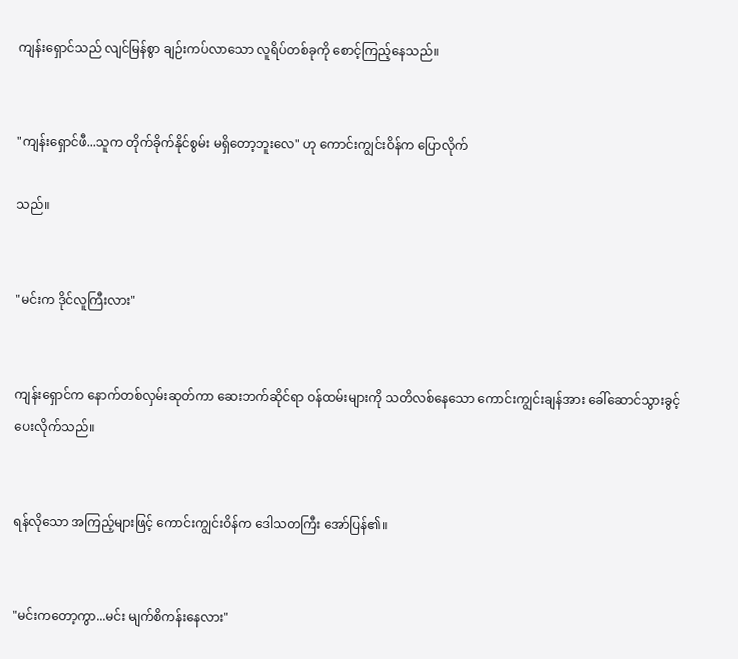ကျန်းရှောင်သည် လျင်မြန်စွာ ချဉ်းကပ်လာသော လူရိပ်တစ်ခုကို စောင့်ကြည့်နေသည်။


"ကျန်းရှောင်ဖီ...သူက တိုက်ခိုက်နိုင်စွမ်း မရှိတော့ဘူးလေ" ဟု ကောင်းကျွင်းဝိန်က ပြောလိုက်

သည်။


"မင်းက ဒိုင်လူကြီးလား"


ကျန်းရှောင်က နောက်တစ်လှမ်းဆုတ်ကာ ဆေးဘက်ဆိုင်ရာ ဝန်ထမ်းများကို သတိလစ်နေသော ကောင်းကျွင်းချန်အား ခေါ်ဆောင်သွားခွင့် ပေးလိုက်သည်။


ရန်လိုသော အကြည့်များဖြင့် ကောင်းကျွင်းဝိန်က ဒေါသတကြီး အော်ပြန်၏။


"မင်းကတော့ကွာ...မင်း မျက်စိကန်းနေလား"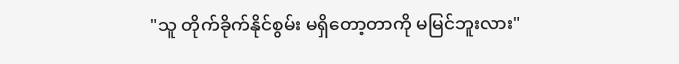"သူ တိုက်ခိုက်နိုင်စွမ်း မရှိတော့တာကို မမြင်ဘူးလား"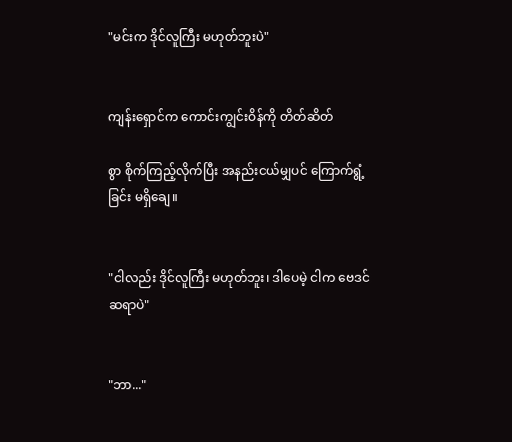"မင်းက ဒိုင်လူကြီး မဟုတ်ဘူးပဲ"


ကျန်းရှောင်က ကောင်းကျွင်းဝိန်ကို တိတ်ဆိတ်

စွာ စိုက်ကြည့်လိုက်ပြီး အနည်းငယ်မျှပင် ကြောက်ရွံ့ခြင်း မရှိချေ။


"ငါလည်း ဒိုင်လူကြီး မဟုတ်ဘူး၊ ဒါပေမဲ့ ငါက ဗေဒင်ဆရာပဲ"


"ဘာ..."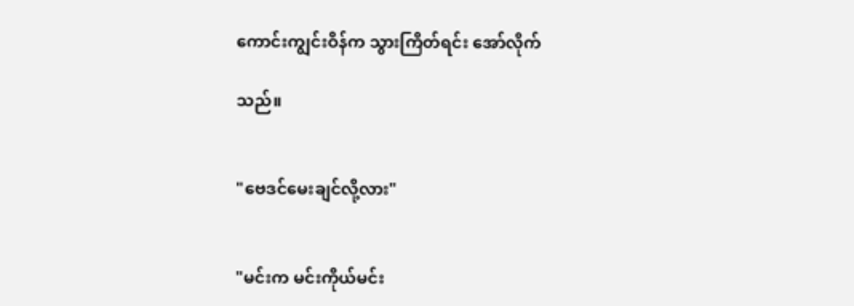ကောင်းကျွင်းဝိန်က သွားကြိတ်ရင်း အော်လိုက်

သည်။


"ဗေဒင်မေးချင်လို့လား"


"မင်းက မင်းကိုယ်မင်း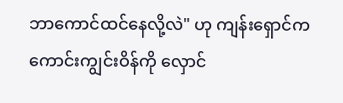ဘာကောင်ထင်နေလို့လဲ" ဟု ကျန်းရှောင်က ကောင်းကျွင်းဝိန်ကို လှောင်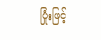ပြုံးဖြင့်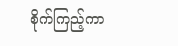စိုက်ကြည့်ကာ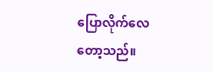ပြောလိုက်လေတော့သည်။